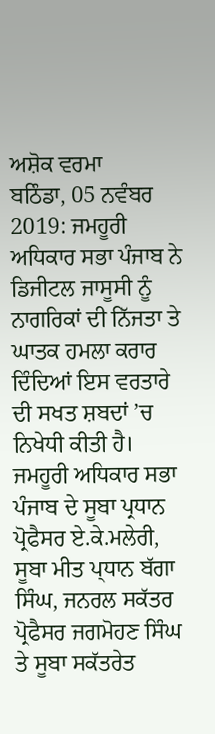ਅਸ਼ੋਕ ਵਰਮਾ
ਬਠਿੰਡਾ, 05 ਨਵੰਬਰ 2019: ਜਮਹੂਰੀ ਅਧਿਕਾਰ ਸਭਾ ਪੰਜਾਬ ਨੇ ਡਿਜੀਟਲ ਜਾਸੂਸੀ ਨੂੰ ਨਾਗਰਿਕਾਂ ਦੀ ਨਿੱਜਤਾ ਤੇ ਘਾਤਕ ਹਮਲਾ ਕਰਾਰ ਦਿੰਦਿਆਂ ਇਸ ਵਰਤਾਰੇ ਦੀ ਸਖਤ ਸ਼ਬਦਾਂ ’ਚ ਨਿਖੇਧੀ ਕੀਤੀ ਹੈ। ਜਮਹੂਰੀ ਅਧਿਕਾਰ ਸਭਾ ਪੰਜਾਬ ਦੇ ਸੂਬਾ ਪ੍ਰਧਾਨ ਪ੍ਰੋਫੈਸਰ ਏ.ਕੇ.ਮਲੇਰੀ, ਸੂਬਾ ਮੀਤ ਪ੍ਧਾਨ ਬੱਗਾ ਸਿੰਘ, ਜਨਰਲ ਸਕੱਤਰ ਪ੍ਰੋਫੈਸਰ ਜਗਮੋਹਣ ਸਿੰਘ ਤੇ ਸੂਬਾ ਸਕੱਤਰੇਤ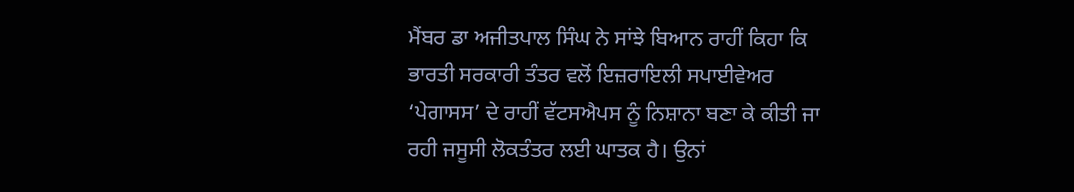ਮੈਂਬਰ ਡਾ ਅਜੀਤਪਾਲ ਸਿੰਘ ਨੇ ਸਾਂਝੇ ਬਿਆਨ ਰਾਹੀਂ ਕਿਹਾ ਕਿ ਭਾਰਤੀ ਸਰਕਾਰੀ ਤੰਤਰ ਵਲੋਂ ਇਜ਼ਰਾਇਲੀ ਸਪਾਈਵੇਅਰ ‘ਪੇਗਾਸਸ’ ਦੇ ਰਾਹੀਂ ਵੱਟਸਐਪਸ ਨੂੰ ਨਿਸ਼ਾਨਾ ਬਣਾ ਕੇ ਕੀਤੀ ਜਾ ਰਹੀ ਜਸੂਸੀ ਲੋਕਤੰਤਰ ਲਈ ਘਾਤਕ ਹੈ। ਉਨਾਂ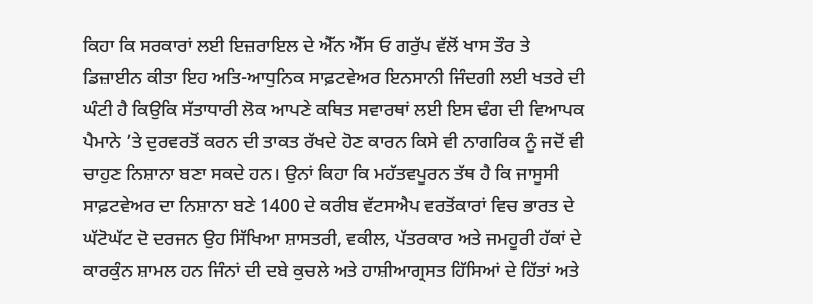ਕਿਹਾ ਕਿ ਸਰਕਾਰਾਂ ਲਈ ਇਜ਼ਰਾਇਲ ਦੇ ਐੱਨ ਐੱਸ ਓ ਗਰੁੱਪ ਵੱਲੋਂ ਖਾਸ ਤੌਰ ਤੇ ਡਿਜ਼ਾਈਨ ਕੀਤਾ ਇਹ ਅਤਿ-ਆਧੁਨਿਕ ਸਾਫ਼ਟਵੇਅਰ ਇਨਸਾਨੀ ਜਿੰਦਗੀ ਲਈ ਖਤਰੇ ਦੀ ਘੰਟੀ ਹੈ ਕਿਉਕਿ ਸੱਤਾਧਾਰੀ ਲੋਕ ਆਪਣੇ ਕਥਿਤ ਸਵਾਰਥਾਂ ਲਈ ਇਸ ਢੰਗ ਦੀ ਵਿਆਪਕ ਪੈਮਾਨੇ ’ਤੇ ਦੁਰਵਰਤੋਂ ਕਰਨ ਦੀ ਤਾਕਤ ਰੱਖਦੇ ਹੋਣ ਕਾਰਨ ਕਿਸੇ ਵੀ ਨਾਗਰਿਕ ਨੂੰ ਜਦੋਂ ਵੀ ਚਾਹੁਣ ਨਿਸ਼ਾਨਾ ਬਣਾ ਸਕਦੇ ਹਨ। ਉਨਾਂ ਕਿਹਾ ਕਿ ਮਹੱਤਵਪੂਰਨ ਤੱਥ ਹੈ ਕਿ ਜਾਸੂਸੀ ਸਾਫ਼ਟਵੇਅਰ ਦਾ ਨਿਸ਼ਾਨਾ ਬਣੇ 1400 ਦੇ ਕਰੀਬ ਵੱਟਸਐਪ ਵਰਤੋਂਕਾਰਾਂ ਵਿਚ ਭਾਰਤ ਦੇ ਘੱਟੋਘੱਟ ਦੋ ਦਰਜਨ ਉਹ ਸਿੱਖਿਆ ਸ਼ਾਸਤਰੀ, ਵਕੀਲ, ਪੱਤਰਕਾਰ ਅਤੇ ਜਮਹੂਰੀ ਹੱਕਾਂ ਦੇ ਕਾਰਕੁੰਨ ਸ਼ਾਮਲ ਹਨ ਜਿੰਨਾਂ ਦੀ ਦਬੇ ਕੁਚਲੇ ਅਤੇ ਹਾਸ਼ੀਆਗ੍ਰਸਤ ਹਿੱਸਿਆਂ ਦੇ ਹਿੱਤਾਂ ਅਤੇ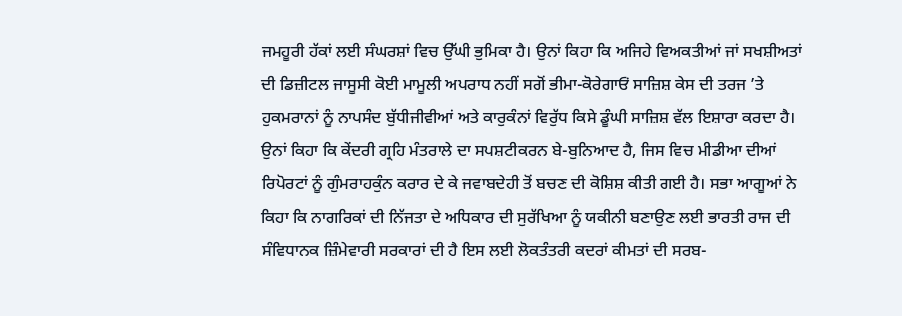ਜਮਹੂਰੀ ਹੱਕਾਂ ਲਈ ਸੰਘਰਸ਼ਾਂ ਵਿਚ ਉੱਘੀ ਭੁਮਿਕਾ ਹੈ। ਉਨਾਂ ਕਿਹਾ ਕਿ ਅਜਿਹੇ ਵਿਅਕਤੀਆਂ ਜਾਂ ਸਖਸ਼ੀਅਤਾਂ ਦੀ ਡਿਜ਼ੀਟਲ ਜਾਸੂਸੀ ਕੋਈ ਮਾਮੂਲੀ ਅਪਰਾਧ ਨਹੀਂ ਸਗੋਂ ਭੀਮਾ-ਕੋਰੇਗਾਓਂ ਸਾਜ਼ਿਸ਼ ਕੇਸ ਦੀ ਤਰਜ ’ਤੇ ਹੁਕਮਰਾਨਾਂ ਨੂੰ ਨਾਪਸੰਦ ਬੁੱਧੀਜੀਵੀਆਂ ਅਤੇ ਕਾਰੁਕੰਨਾਂ ਵਿਰੁੱਧ ਕਿਸੇ ਡੂੰਘੀ ਸਾਜ਼ਿਸ਼ ਵੱਲ ਇਸ਼ਾਰਾ ਕਰਦਾ ਹੈ। ਉਨਾਂ ਕਿਹਾ ਕਿ ਕੇਂਦਰੀ ਗ੍ਰਹਿ ਮੰਤਰਾਲੇ ਦਾ ਸਪਸ਼ਟੀਕਰਨ ਬੇ-ਬੁਨਿਆਦ ਹੈ, ਜਿਸ ਵਿਚ ਮੀਡੀਆ ਦੀਆਂ ਰਿਪੋਰਟਾਂ ਨੂੰ ਗੁੰਮਰਾਹਕੁੰਨ ਕਰਾਰ ਦੇ ਕੇ ਜਵਾਬਦੇਹੀ ਤੋਂ ਬਚਣ ਦੀ ਕੋਸ਼ਿਸ਼ ਕੀਤੀ ਗਈ ਹੈ। ਸਭਾ ਆਗੂਆਂ ਨੇ ਕਿਹਾ ਕਿ ਨਾਗਰਿਕਾਂ ਦੀ ਨਿੱਜਤਾ ਦੇ ਅਧਿਕਾਰ ਦੀ ਸੁਰੱਖਿਆ ਨੂੰ ਯਕੀਨੀ ਬਣਾਉਣ ਲਈ ਭਾਰਤੀ ਰਾਜ ਦੀ ਸੰਵਿਧਾਨਕ ਜ਼ਿੰਮੇਵਾਰੀ ਸਰਕਾਰਾਂ ਦੀ ਹੈ ਇਸ ਲਈ ਲੋਕਤੰਤਰੀ ਕਦਰਾਂ ਕੀਮਤਾਂ ਦੀ ਸਰਬ-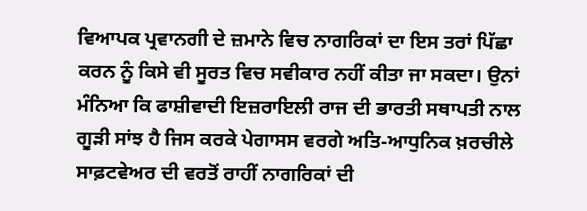ਵਿਆਪਕ ਪ੍ਰਵਾਨਗੀ ਦੇ ਜ਼ਮਾਨੇ ਵਿਚ ਨਾਗਰਿਕਾਂ ਦਾ ਇਸ ਤਰਾਂ ਪਿੱਛਾ ਕਰਨ ਨੂੰ ਕਿਸੇ ਵੀ ਸੂਰਤ ਵਿਚ ਸਵੀਕਾਰ ਨਹੀਂ ਕੀਤਾ ਜਾ ਸਕਦਾ। ਉਨਾਂ ਮੰਨਿਆ ਕਿ ਫਾਸ਼ੀਵਾਦੀ ਇਜ਼ਰਾਇਲੀ ਰਾਜ ਦੀ ਭਾਰਤੀ ਸਥਾਪਤੀ ਨਾਲ ਗੂੜੀ ਸਾਂਝ ਹੈ ਜਿਸ ਕਰਕੇ ਪੇਗਾਸਸ ਵਰਗੇ ਅਤਿ-ਆਧੁਨਿਕ ਖ਼ਰਚੀਲੇ ਸਾਫ਼ਟਵੇਅਰ ਦੀ ਵਰਤੋਂ ਰਾਹੀਂ ਨਾਗਰਿਕਾਂ ਦੀ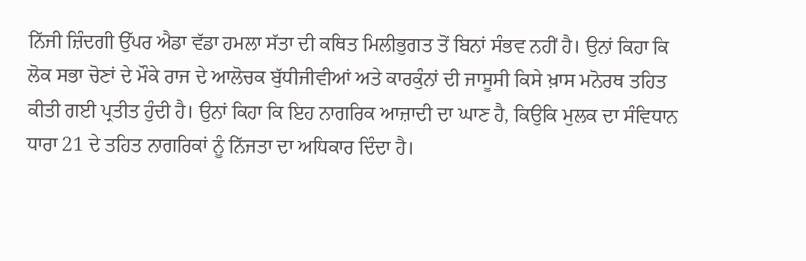ਨਿੱਜੀ ਜ਼ਿੰਦਗੀ ਉੱਪਰ ਐਡਾ ਵੱਡਾ ਹਮਲਾ ਸੱਤਾ ਦੀ ਕਥਿਤ ਮਿਲੀਭੁਗਤ ਤੋਂ ਬਿਨਾਂ ਸੰਭਵ ਨਹੀਂ ਹੈ। ਉਨਾਂ ਕਿਹਾ ਕਿ ਲੋਕ ਸਭਾ ਚੋਣਾਂ ਦੇ ਮੌਕੇ ਰਾਜ ਦੇ ਆਲੋਚਕ ਬੁੱਧੀਜੀਵੀਆਂ ਅਤੇ ਕਾਰਕੁੰਨਾਂ ਦੀ ਜਾਸੂਸੀ ਕਿਸੇ ਖ਼ਾਸ ਮਨੋਰਥ ਤਹਿਤ ਕੀਤੀ ਗਈ ਪ੍ਰਤੀਤ ਹੁੰਦੀ ਹੈ। ਉਨਾਂ ਕਿਹਾ ਕਿ ਇਹ ਨਾਗਰਿਕ ਆਜ਼ਾਦੀ ਦਾ ਘਾਣ ਹੈ, ਕਿਉਕਿ ਮੁਲਕ ਦਾ ਸੰਵਿਧਾਨ ਧਾਰਾ 21 ਦੇ ਤਹਿਤ ਨਾਗਰਿਕਾਂ ਨੂੰ ਨਿੱਜਤਾ ਦਾ ਅਧਿਕਾਰ ਦਿੰਦਾ ਹੈ।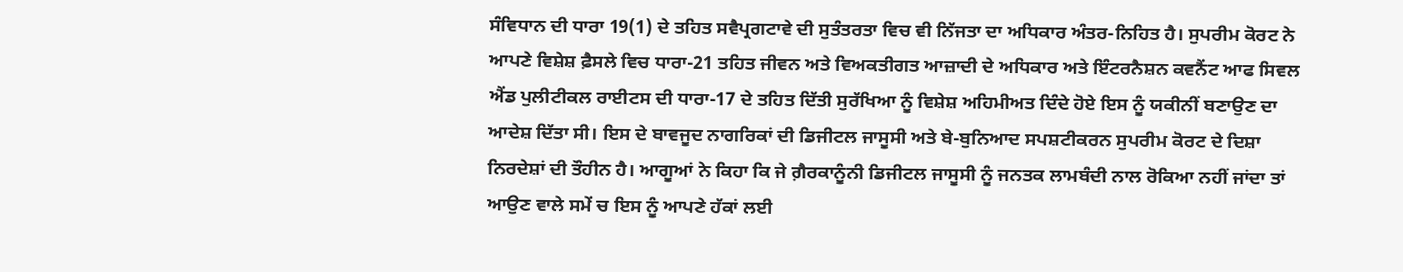ਸੰਵਿਧਾਨ ਦੀ ਧਾਰਾ 19(1) ਦੇ ਤਹਿਤ ਸਵੈਪ੍ਰਗਟਾਵੇ ਦੀ ਸੁਤੰਤਰਤਾ ਵਿਚ ਵੀ ਨਿੱਜਤਾ ਦਾ ਅਧਿਕਾਰ ਅੰਤਰ-ਨਿਹਿਤ ਹੈ। ਸੁਪਰੀਮ ਕੋਰਟ ਨੇ ਆਪਣੇ ਵਿਸ਼ੇਸ਼ ਫ਼ੈਸਲੇ ਵਿਚ ਧਾਰਾ-21 ਤਹਿਤ ਜੀਵਨ ਅਤੇ ਵਿਅਕਤੀਗਤ ਆਜ਼ਾਦੀ ਦੇ ਅਧਿਕਾਰ ਅਤੇ ਇੰਟਰਨੈਸ਼ਨ ਕਵਨੈਂਟ ਆਫ ਸਿਵਲ ਐਂਡ ਪੁਲੀਟੀਕਲ ਰਾਈਟਸ ਦੀ ਧਾਰਾ-17 ਦੇ ਤਹਿਤ ਦਿੱਤੀ ਸੁਰੱਖਿਆ ਨੂੰ ਵਿਸ਼ੇਸ਼ ਅਹਿਮੀਅਤ ਦਿੰਦੇ ਹੋਏ ਇਸ ਨੂੰ ਯਕੀਨੀਂ ਬਣਾਉਣ ਦਾ ਆਦੇਸ਼ ਦਿੱਤਾ ਸੀ। ਇਸ ਦੇ ਬਾਵਜੂਦ ਨਾਗਰਿਕਾਂ ਦੀ ਡਿਜੀਟਲ ਜਾਸੂਸੀ ਅਤੇ ਬੇ-ਬੁਨਿਆਦ ਸਪਸ਼ਟੀਕਰਨ ਸੁਪਰੀਮ ਕੋਰਟ ਦੇ ਦਿਸ਼ਾ ਨਿਰਦੇਸ਼ਾਂ ਦੀ ਤੌਹੀਨ ਹੈ। ਆਗੂਆਂ ਨੇ ਕਿਹਾ ਕਿ ਜੇ ਗ਼ੈਰਕਾਨੂੰਨੀ ਡਿਜੀਟਲ ਜਾਸੂਸੀ ਨੂੰ ਜਨਤਕ ਲਾਮਬੰਦੀ ਨਾਲ ਰੋਕਿਆ ਨਹੀਂ ਜਾਂਦਾ ਤਾਂ ਆਉਣ ਵਾਲੇ ਸਮੇਂ ਚ ਇਸ ਨੂੰ ਆਪਣੇ ਹੱਕਾਂ ਲਈ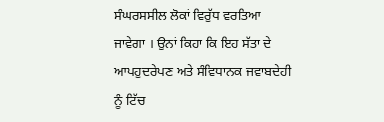ਸੰਘਰਸਸੀਲ ਲੋਕਾਂ ਵਿਰੁੱਧ ਵਰਤਿਆ ਜਾਵੇਗਾ । ਉਨਾਂ ਕਿਹਾ ਕਿ ਇਹ ਸੱਤਾ ਦੇ ਆਪਹੁਦਰੇਪਣ ਅਤੇ ਸੰਵਿਧਾਨਕ ਜਵਾਬਦੇਹੀ ਨੂੰ ਟਿੱਚ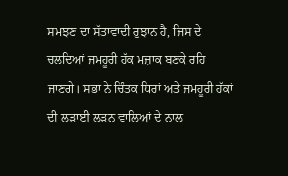ਸਮਝਣ ਦਾ ਸੱਤਾਵਾਦੀ ਰੁਝਾਨ ਹੈ, ਜਿਸ ਦੇ ਚਲਦਿਆਂ ਜਮਹੂਰੀ ਹੱਕ ਮਜ਼ਾਕ ਬਣਕੇ ਰਹਿ ਜਾਣਗੇ। ਸਭਾ ਨੇ ਚਿੰਤਕ ਧਿਰਾਂ ਅਤੇ ਜਮਹੂਰੀ ਹੱਕਾਂ ਦੀ ਲੜਾਈ ਲੜਨ ਵਾਲਿਆਂ ਦੇ ਨਾਲ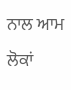ਨਾਲ ਆਮ ਲੋਕਾਂ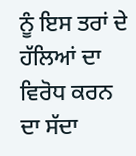ਨੂੰ ਇਸ ਤਰਾਂ ਦੇ ਹੱਲਿਆਂ ਦਾ ਵਿਰੋਧ ਕਰਨ ਦਾ ਸੱਦਾ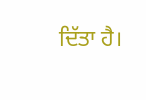ਦਿੱਤਾ ਹੈ।